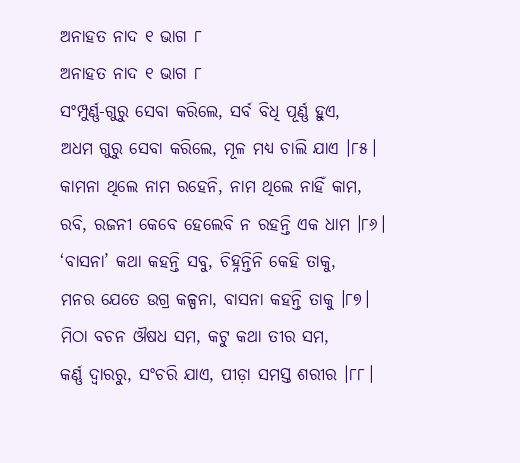ଅନାହତ ନାଦ ୧ ଭାଗ ୮
ଅନାହତ ନାଦ ୧ ଭାଗ ୮
ସଂମ୍ପୁର୍ଣ୍ଣ-ଗୁରୁ ସେବା କରିଲେ, ସର୍ବ ବିଧି ପୂର୍ଣ୍ଣ ହୁଏ,
ଅଧମ ଗୁରୁ ସେବା କରିଲେ, ମୂଳ ମଧ୍ୟ ଚାଲି ଯାଏ ।୮୫।
କାମନା ଥିଲେ ନାମ ରହେନି, ନାମ ଥିଲେ ନାହିଁ କାମ,
ରବି, ରଜନୀ କେବେ ହେଲେବି ନ ରହନ୍ତି ଏକ ଧାମ ।୮୬।
‘ବାସନା’ କଥା କହନ୍ତି ସବୁ, ଚିହ୍ନନ୍ତିନି କେହି ତାକୁ,
ମନର ଯେତେ ଉଗ୍ର କଳ୍ପନା, ବାସନା କହନ୍ତି ତାକୁ ।୮୭।
ମିଠା ବଚନ ଔଷଧ ସମ, କଟୁ କଥା ତୀର ସମ,
କର୍ଣ୍ଣ ଦ୍ୱାରରୁ, ସଂଚରି ଯାଏ, ପୀଡ଼ା ସମସ୍ତ ଶରୀର ।୮୮।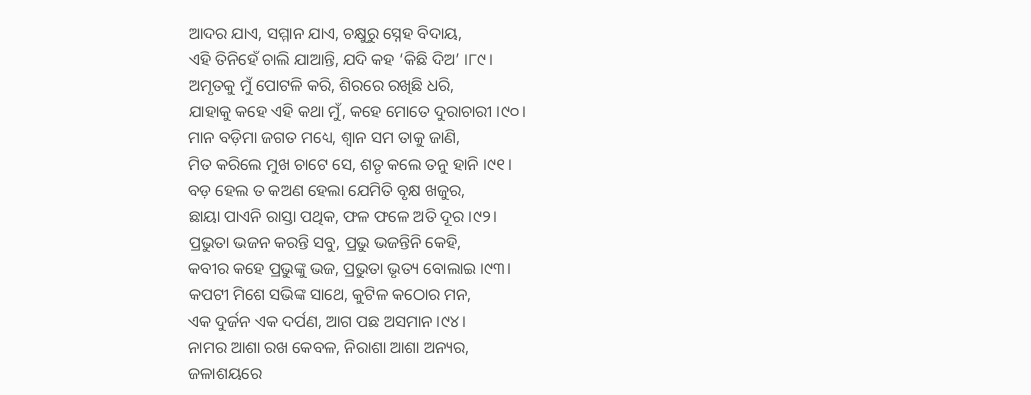ଆଦର ଯାଏ, ସମ୍ମାନ ଯାଏ, ଚକ୍ଷୁରୁ ସ୍ନେହ ବିଦାୟ,
ଏହି ତିନିହେଁ ଚାଲି ଯାଆନ୍ତି, ଯଦି କହ ‘କିଛି ଦିଅ’ ।୮୯।
ଅମୃତକୁ ମୁଁ ପୋଟଳି କରି, ଶିରରେ ରଖିଛି ଧରି,
ଯାହାକୁ କହେ ଏହି କଥା ମୁଁ, କହେ ମୋତେ ଦୁରାଚାରୀ ।୯୦।
ମାନ ବଡ଼ିମା ଜଗତ ମଧ୍ୟେ, ଶ୍ୱାନ ସମ ତାକୁ ଜାଣି,
ମିତ କରିଲେ ମୁଖ ଚାଟେ ସେ, ଶତୃ କଲେ ତନୁ ହାନି ।୯୧।
ବଡ଼ ହେଲ ତ କଅଣ ହେଲା ଯେମିତି ବୃକ୍ଷ ଖଜୁର,
ଛାୟା ପାଏନି ରାସ୍ତା ପଥିକ, ଫଳ ଫଳେ ଅତି ଦୂର ।୯୨।
ପ୍ରଭୁତା ଭଜନ କରନ୍ତି ସବୁ, ପ୍ରଭୁ ଭଜନ୍ତିନି କେହି,
କବୀର କହେ ପ୍ରଭୁଙ୍କୁ ଭଜ, ପ୍ରଭୁତା ଭୃତ୍ୟ ବୋଲାଇ ।୯୩।
କପଟୀ ମିଶେ ସଭିଙ୍କ ସାଥେ, କୁଟିଳ କଠୋର ମନ,
ଏକ ଦୁର୍ଜନ ଏକ ଦର୍ପଣ, ଆଗ ପଛ ଅସମାନ ।୯୪।
ନାମର ଆଶା ରଖ କେବଳ, ନିରାଶା ଆଶା ଅନ୍ୟର,
ଜଳାଶୟରେ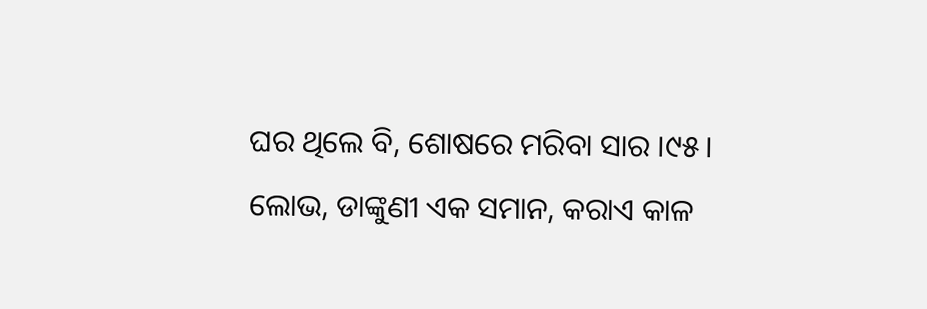ଘର ଥିଲେ ବି, ଶୋଷରେ ମରିବା ସାର ।୯୫।
ଲୋଭ, ଡାଙ୍କୁଣୀ ଏକ ସମାନ, କରାଏ କାଳ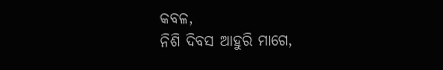କବଳ,
ନିଶି ଦିବସ ଆହୁରି ମାଗେ,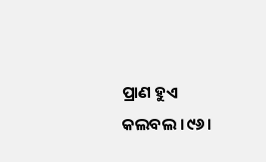ପ୍ରାଣ ହୁଏ କଲବଲ ।୯୬।